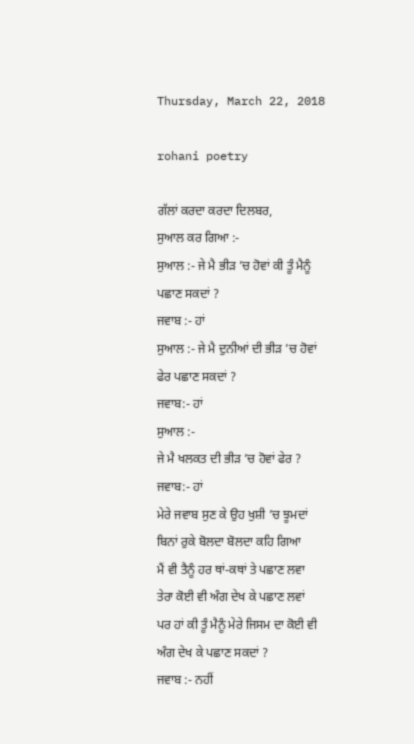Thursday, March 22, 2018

rohani poetry

ਗੱਲਾਂ ਕਰਦਾ ਕਰਦਾ ਦਿਲਬਰ,
ਸੁਆਲ ਕਰ ਗਿਆ :-
ਸੁਆਲ :- ਜੇ ਮੈ ਭੀੜ ’ਚ ਹੋਵਾਂ ਕੀ ਤੂੰ ਮੈਨੂੰ
ਪਛਾਣ ਸਕਦਾਂ ?
ਜਵਾਬ :- ਹਾਂ
ਸੁਆਲ :- ਜੇ ਮੈ ਦੁਨੀਆਂ ਦੀ ਭੀੜ ’ਚ ਹੋਵਾਂ
ਫੇਰ ਪਛਾਣ ਸਕਦਾਂ ?
ਜਵਾਬ:- ਹਾਂ
ਸੁਆਲ :-
ਜੇ ਮੈ ਖਲਕਤ ਦੀ ਭੀੜ ’ਚ ਹੋਵਾਂ ਫੇਰ ?
ਜਵਾਬ:- ਹਾਂ
ਮੇਰੇ ਜਵਾਬ ਸੁਣ ਕੇ ਉਹ ਖੁਸ਼ੀ ’ਚ ਝੂਮਦਾਂ
ਬਿਨਾਂ ਰੁਕੇ ਬੋਲਦਾ ਬੋਲਦਾ ਕਹਿ ਗਿਆ
ਮੈਂ ਵੀ ਤੈਨੂੰ ਹਰ ਥਾਂ-ਕਥਾਂ ਤੇ ਪਛਾਣ ਲਵਾ
ਤੇਰਾ ਕੋਈ ਵੀ ਅੰਗ ਦੇਖ ਕੇ ਪਛਾਣ ਲਵਾਂ
ਪਰ ਹਾਂ ਕੀ ਤੂੰ ਮੈਨੂੰ ਮੇਰੇ ਜਿਸਮ ਦਾ ਕੋਈ ਵੀ
ਅੰਗ ਦੇਖ ਕੇ ਪਛਾਣ ਸਕਦਾਂ ?
ਜਵਾਬ :- ਨਹੀਂ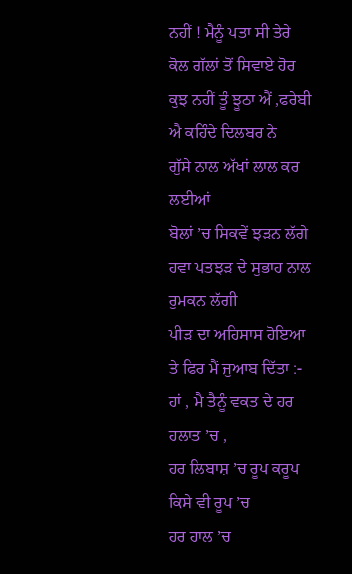ਨਹੀਂ ! ਮੈਨੂੰ ਪਤਾ ਸੀ ਤੇਰੇ ਕੋਲ ਗੱਲਾਂ ਤੋਂ ਸਿਵਾਏ ਹੋਰ
ਕੁਝ ਨਹੀਂ ਤੂੰ ਝੂਠਾ ਐਂ ,ਫਰੇਬੀ ਐ ਕਹਿੰਦੇ ਦਿਲਬਰ ਨੇ
ਗੁੱਸੇ ਨਾਲ ਅੱਖਾਂ ਲਾਲ ਕਰ ਲਈਆਂ
ਬੋਲਾਂ ’ਚ ਸਿਕਵੇਂ ਝੜਨ ਲੱਗੇ
ਹਵਾ ਪਤਝੜ ਦੇ ਸੁਭਾਹ ਨਾਲ ਰੁਮਕਨ ਲੱਗੀ
ਪੀੜ ਦਾ ਅਹਿਸਾਸ ਹੋਇਆ
ਤੇ ਫਿਰ ਮੈਂ ਜੁਆਬ ਦਿੱਤਾ :-
ਹਾਂ , ਮੈ ਤੈਨੂੰ ਵਕਤ ਦੇ ਹਰ ਹਲਾਤ ’ਚ ,
ਹਰ ਲਿਬਾਸ਼ ’ਚ ਰੂਪ ਕਰੂਪ ਕਿਸੇ ਵੀ ਰੂਪ ’ਚ
ਹਰ ਹਾਲ ’ਚ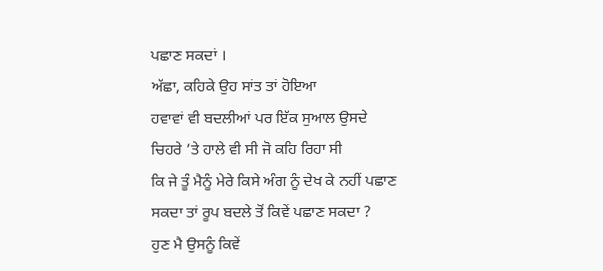ਪਛਾਣ ਸਕਦਾਂ ।
ਅੱਛਾ, ਕਹਿਕੇ ਉਹ ਸਾਂਤ ਤਾਂ ਹੋਇਆ
ਹਵਾਵਾਂ ਵੀ ਬਦਲੀਆਂ ਪਰ ਇੱਕ ਸੁਆਲ ਉਸਦੇ
ਚਿਹਰੇ ’ਤੇ ਹਾਲੇ ਵੀ ਸੀ ਜੋ ਕਹਿ ਰਿਹਾ ਸੀ
ਕਿ ਜੇ ਤੂੰ ਮੈਨੂੰ ਮੇਰੇ ਕਿਸੇ ਅੰਗ ਨੂੰ ਦੇਖ ਕੇ ਨਹੀਂ ਪਛਾਣ
ਸਕਦਾ ਤਾਂ ਰੂਪ ਬਦਲੇ ਤੋਂ ਕਿਵੇਂ ਪਛਾਣ ਸਕਦਾ ?
ਹੁਣ ਮੈ ਉਸਨੂੰ ਕਿਵੇਂ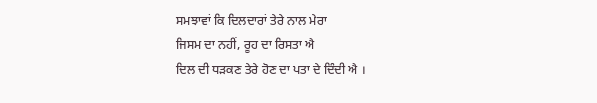ਸਮਝਾਵਾਂ ਕਿ ਦਿਲਦਾਰਾਂ ਤੇਰੇ ਨਾਲ ਮੇਰਾ
ਜਿਸਮ ਦਾ ਨਹੀਂ, ਰੂਹ ਦਾ ਰਿਸਤਾ ਐ
ਦਿਲ ਦੀ ਧੜਕਣ ਤੇਰੇ ਹੋਣ ਦਾ ਪਤਾ ਦੇ ਦਿੰਦੀ ਐ ।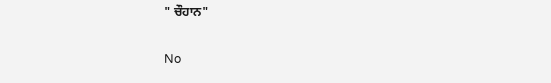" ਚੌਹਾਨ"

No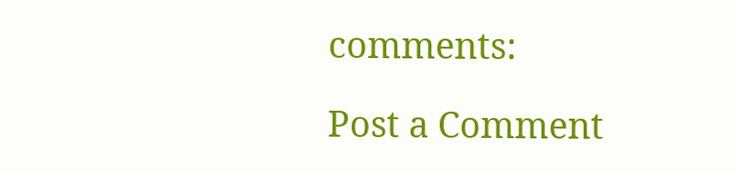comments:

Post a Comment